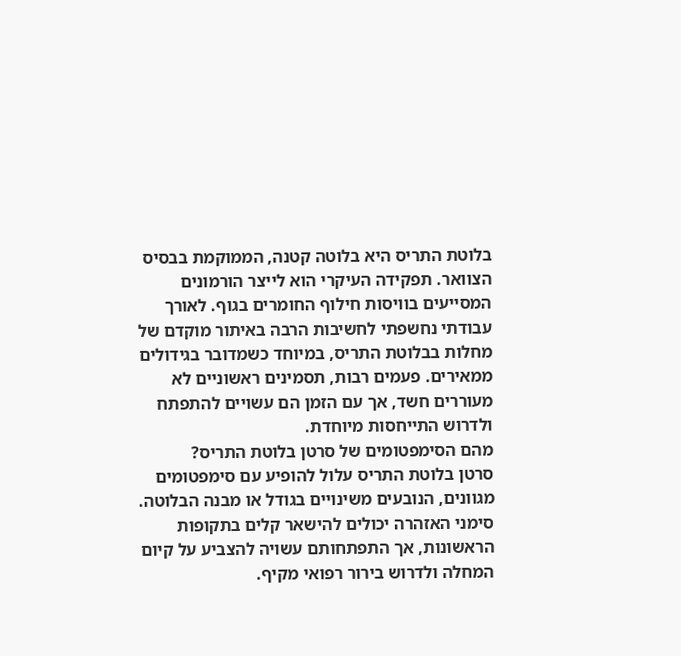בלוטת התריס היא בלוטה קטנה, הממוקמת בבסיס הצוואר. תפקידה העיקרי הוא לייצר הורמונים המסייעים בוויסות חילוף החומרים בגוף. לאורך עבודתי נחשפתי לחשיבות הרבה באיתור מוקדם של מחלות בבלוטת התריס, במיוחד כשמדובר בגידולים ממאירים. פעמים רבות, תסמינים ראשוניים לא מעוררים חשד, אך עם הזמן הם עשויים להתפתח ולדרוש התייחסות מיוחדת.
מהם הסימפטומים של סרטן בלוטת התריס?
סרטן בלוטת התריס עלול להופיע עם סימפטומים מגוונים, הנובעים משינויים בגודל או מבנה הבלוטה. סימני האזהרה יכולים להישאר קלים בתקופות הראשונות, אך התפתחותם עשויה להצביע על קיום המחלה ולדרוש בירור רפואי מקיף.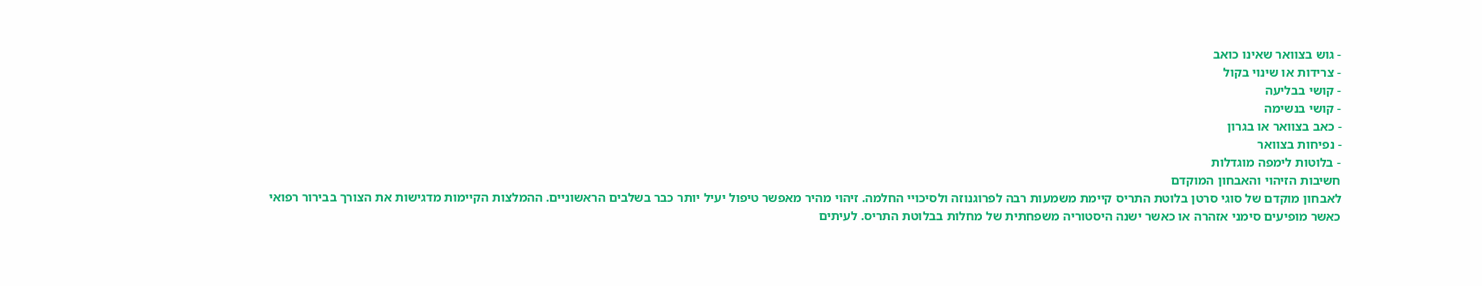- גוש בצוואר שאינו כואב
- צרידות או שינוי בקול
- קושי בבליעה
- קושי בנשימה
- כאב בצוואר או בגרון
- נפיחות בצוואר
- בלוטות לימפה מוגדלות
חשיבות הזיהוי והאבחון המוקדם
לאבחון מוקדם של סוגי סרטן בלוטת התריס קיימת משמעות רבה לפרוגנוזה ולסיכויי החלמה. זיהוי מהיר מאפשר טיפול יעיל יותר כבר בשלבים הראשוניים. ההמלצות הקיימות מדגישות את הצורך בבירור רפואי כאשר מופיעים סימני אזהרה או כאשר ישנה היסטוריה משפחתית של מחלות בבלוטת התריס. לעיתים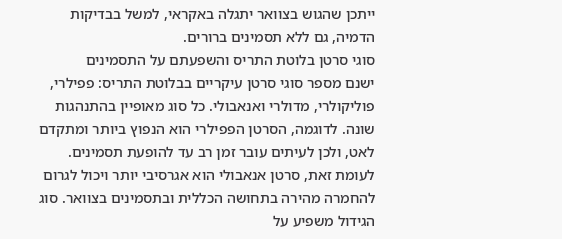ייתכן שהגוש בצוואר יתגלה באקראי, למשל בבדיקות הדמיה, גם ללא תסמינים ברורים.
סוגי סרטן בלוטת התריס והשפעתם על התסמינים
ישנם מספר סוגי סרטן עיקריים בבלוטת התריס: פפילרי, פוליקולרי, מדולרי ואנאבולי. כל סוג מאופיין בהתנהגות שונה. לדוגמה, הסרטן הפפילרי הוא הנפוץ ביותר ומתקדם לאט, ולכן לעיתים עובר זמן רב עד להופעת תסמינים. לעומת זאת, סרטן אנאבולי הוא אגרסיבי יותר ויכול לגרום להחמרה מהירה בתחושה הכללית ובתסמינים בצוואר. סוג הגידול משפיע על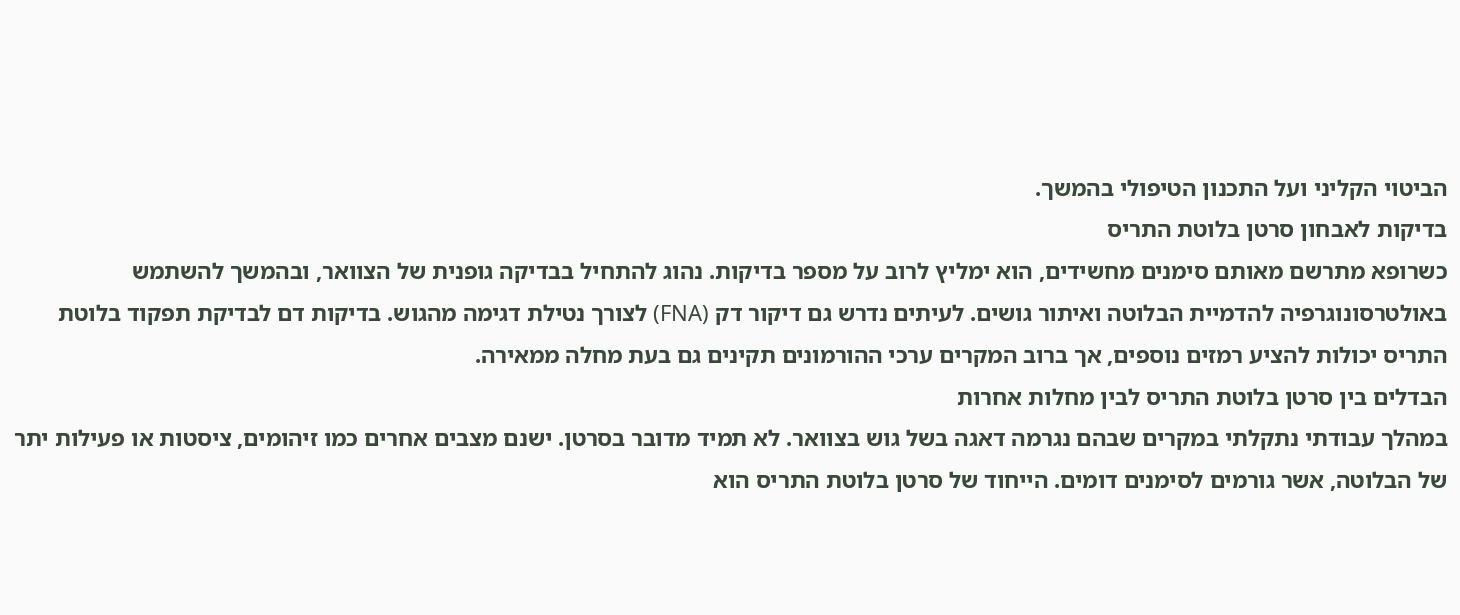הביטוי הקליני ועל התכנון הטיפולי בהמשך.
בדיקות לאבחון סרטן בלוטת התריס
כשרופא מתרשם מאותם סימנים מחשידים, הוא ימליץ לרוב על מספר בדיקות. נהוג להתחיל בבדיקה גופנית של הצוואר, ובהמשך להשתמש באולטרסונוגרפיה להדמיית הבלוטה ואיתור גושים. לעיתים נדרש גם דיקור דק (FNA) לצורך נטילת דגימה מהגוש. בדיקות דם לבדיקת תפקוד בלוטת התריס יכולות להציע רמזים נוספים, אך ברוב המקרים ערכי ההורמונים תקינים גם בעת מחלה ממאירה.
הבדלים בין סרטן בלוטת התריס לבין מחלות אחרות
במהלך עבודתי נתקלתי במקרים שבהם נגרמה דאגה בשל גוש בצוואר. לא תמיד מדובר בסרטן. ישנם מצבים אחרים כמו זיהומים, ציסטות או פעילות יתר של הבלוטה, אשר גורמים לסימנים דומים. הייחוד של סרטן בלוטת התריס הוא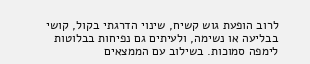לרוב הופעת גוש קשיח, שינוי הדרגתי בקול, קושי בבליעה או נשימה, ולעיתים גם נפיחות בבלוטות לימפה סמוכות. בשילוב עם הממצאים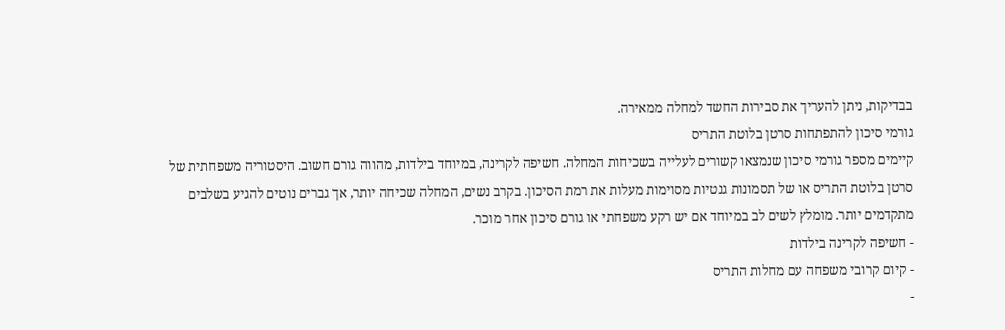בבדיקות, ניתן להעריך את סבירות החשד למחלה ממאירה.
גורמי סיכון להתפתחות סרטן בלוטת התריס
קיימים מספר גורמי סיכון שנמצאו קשורים לעלייה בשכיחות המחלה. חשיפה לקרינה, במיוחד בילדות, מהווה גורם חשוב. היסטוריה משפחתית של סרטן בלוטת התריס או של תסמונות גנטיות מסוימות מעלות את רמת הסיכון. בקרב נשים, המחלה שכיחה יותר, אך גברים נוטים להגיע בשלבים מתקדמים יותר. מומלץ לשים לב במיוחד אם יש רקע משפחתי או גורם סיכון אחר מוכר.
- חשיפה לקרינה בילדות
- קיום קרובי משפחה עם מחלות התריס
-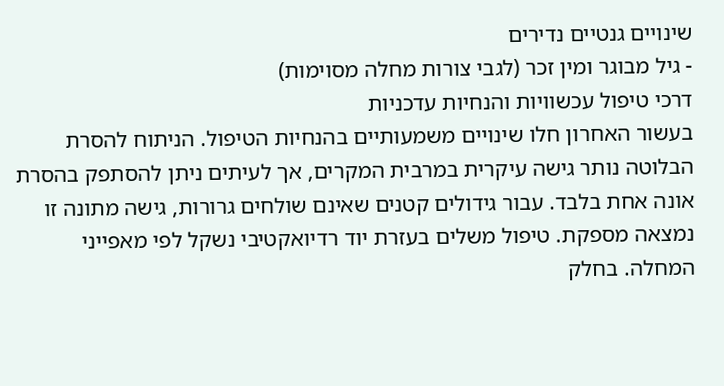שינויים גנטיים נדירים
- גיל מבוגר ומין זכר (לגבי צורות מחלה מסוימות)
דרכי טיפול עכשוויות והנחיות עדכניות
בעשור האחרון חלו שינויים משמעותיים בהנחיות הטיפול. הניתוח להסרת הבלוטה נותר גישה עיקרית במרבית המקרים, אך לעיתים ניתן להסתפק בהסרת אונה אחת בלבד. עבור גידולים קטנים שאינם שולחים גרורות, גישה מתונה זו נמצאה מספקת. טיפול משלים בעזרת יוד רדיואקטיבי נשקל לפי מאפייני המחלה. בחלק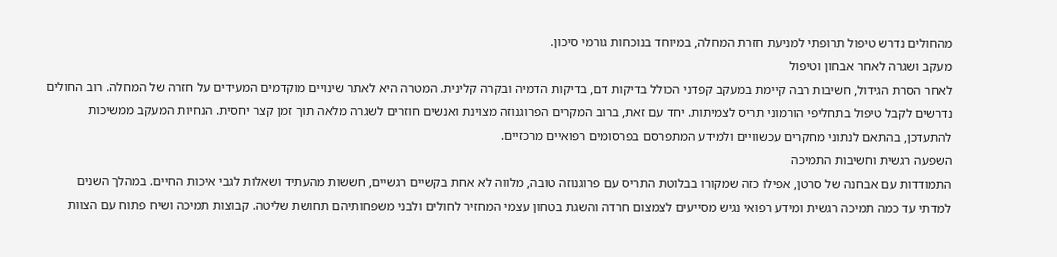מהחולים נדרש טיפול תרופתי למניעת חזרת המחלה, במיוחד בנוכחות גורמי סיכון.
מעקב ושגרה לאחר אבחון וטיפול
לאחר הסרת הגידול, חשיבות רבה קיימת במעקב קפדני הכולל בדיקות דם, בדיקות הדמיה ובקרה קלינית. המטרה היא לאתר שינויים מוקדמים המעידים על חזרה של המחלה. רוב החולים נדרשים לקבל טיפול בתחליפי הורמוני תריס לצמיתות. יחד עם זאת, ברוב המקרים הפרוגנוזה מצוינת ואנשים חוזרים לשגרה מלאה תוך זמן קצר יחסית. הנחיות המעקב ממשיכות להתעדכן, בהתאם לנתוני מחקרים עכשוויים ולמידע המתפרסם בפרסומים רפואיים מרכזיים.
השפעה רגשית וחשיבות התמיכה
התמודדות עם אבחנה של סרטן, אפילו כזה שמקורו בבלוטת התריס עם פרוגנוזה טובה, מלווה לא אחת בקשיים רגשיים, חששות מהעתיד ושאלות לגבי איכות החיים. במהלך השנים למדתי עד כמה תמיכה רגשית ומידע רפואי נגיש מסייעים לצמצום חרדה והשגת בטחון עצמי המחזיר לחולים ולבני משפחותיהם תחושת שליטה. קבוצות תמיכה ושיח פתוח עם הצוות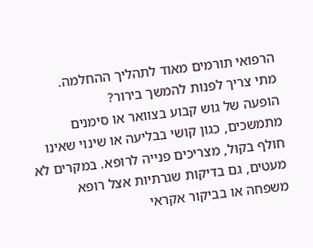הרפואי תורמים מאוד לתהליך ההחלמה.
מתי צריך לפנות להמשך בירור?
הופעה של גוש קבוע בצוואר או סימנים מתמשכים, כגון קושי בבליעה או שינוי שאינו חולף בקול, מצריכים פנייה לרופא. במקרים לא מעטים, גם בדיקות שגרתיות אצל רופא משפחה או בביקור אקראי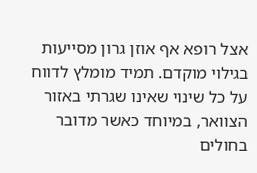אצל רופא אף אוזן גרון מסייעות בגילוי מוקדם. תמיד מומלץ לדווח על כל שינוי שאינו שגרתי באזור הצוואר, במיוחד כאשר מדובר בחולים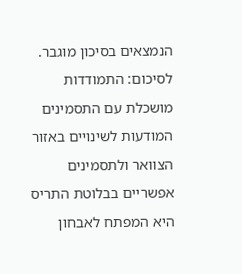הנמצאים בסיכון מוגבר.
לסיכום: התמודדות מושכלת עם התסמינים
המודעות לשינויים באזור הצוואר ולתסמינים אפשריים בבלוטת התריס היא המפתח לאבחון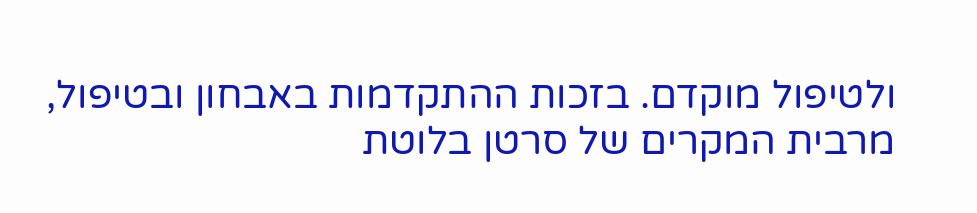ולטיפול מוקדם. בזכות ההתקדמות באבחון ובטיפול, מרבית המקרים של סרטן בלוטת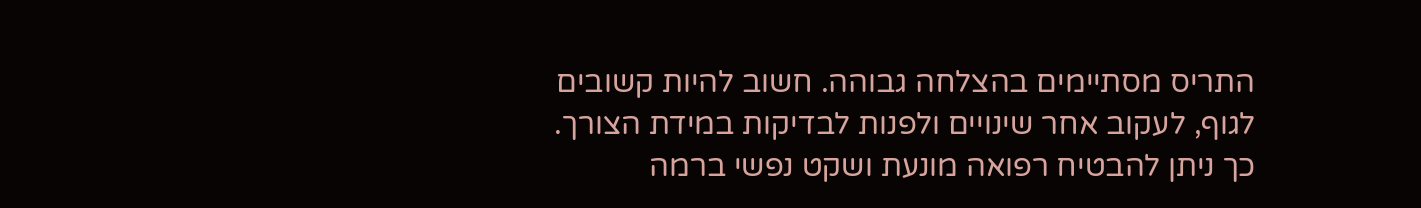התריס מסתיימים בהצלחה גבוהה. חשוב להיות קשובים לגוף, לעקוב אחר שינויים ולפנות לבדיקות במידת הצורך. כך ניתן להבטיח רפואה מונעת ושקט נפשי ברמה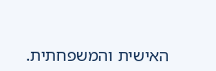האישית והמשפחתית.